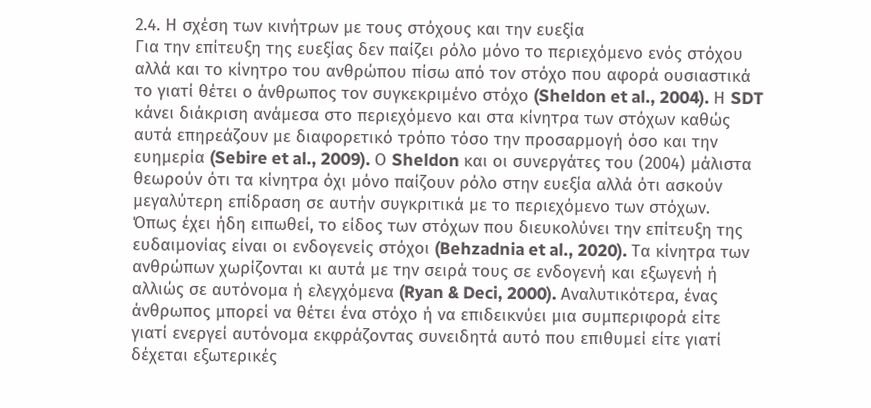2.4. Η σχέση των κινήτρων με τους στόχους και την ευεξία
Για την επίτευξη της ευεξίας δεν παίζει ρόλο μόνο το περιεχόμενο ενός στόχου αλλά και το κίνητρο του ανθρώπου πίσω από τον στόχο που αφορά ουσιαστικά το γιατί θέτει ο άνθρωπος τον συγκεκριμένο στόχο (Sheldon et al., 2004). Η SDT κάνει διάκριση ανάμεσα στο περιεχόμενο και στα κίνητρα των στόχων καθώς αυτά επηρεάζουν με διαφορετικό τρόπο τόσο την προσαρμογή όσο και την ευημερία (Sebire et al., 2009). Ο Sheldon και οι συνεργάτες του (2004) μάλιστα θεωρούν ότι τα κίνητρα όχι μόνο παίζουν ρόλο στην ευεξία αλλά ότι ασκούν μεγαλύτερη επίδραση σε αυτήν συγκριτικά με το περιεχόμενο των στόχων.
Όπως έχει ήδη ειπωθεί, το είδος των στόχων που διευκολύνει την επίτευξη της ευδαιμονίας είναι οι ενδογενείς στόχοι (Behzadnia et al., 2020). Τα κίνητρα των ανθρώπων χωρίζονται κι αυτά με την σειρά τους σε ενδογενή και εξωγενή ή αλλιώς σε αυτόνομα ή ελεγχόμενα (Ryan & Deci, 2000). Αναλυτικότερα, ένας άνθρωπος μπορεί να θέτει ένα στόχο ή να επιδεικνύει μια συμπεριφορά είτε γιατί ενεργεί αυτόνομα εκφράζοντας συνειδητά αυτό που επιθυμεί είτε γιατί δέχεται εξωτερικές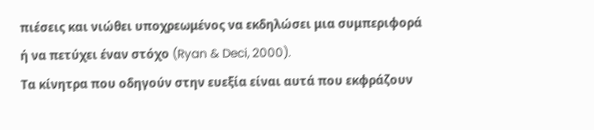πιέσεις και νιώθει υποχρεωμένος να εκδηλώσει μια συμπεριφορά ή να πετύχει έναν στόχο (Ryan & Deci, 2000).
Τα κίνητρα που οδηγούν στην ευεξία είναι αυτά που εκφράζουν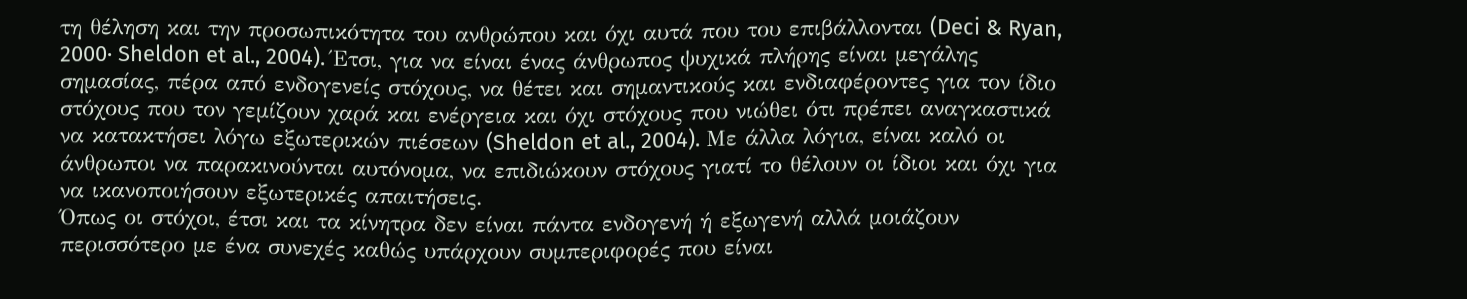τη θέληση και την προσωπικότητα του ανθρώπου και όχι αυτά που του επιβάλλονται (Deci & Ryan, 2000· Sheldon et al., 2004). Έτσι, για να είναι ένας άνθρωπος ψυχικά πλήρης είναι μεγάλης σημασίας, πέρα από ενδογενείς στόχους, να θέτει και σημαντικούς και ενδιαφέροντες για τον ίδιο στόχους που τον γεμίζουν χαρά και ενέργεια και όχι στόχους που νιώθει ότι πρέπει αναγκαστικά να κατακτήσει λόγω εξωτερικών πιέσεων (Sheldon et al., 2004). Με άλλα λόγια, είναι καλό οι άνθρωποι να παρακινούνται αυτόνομα, να επιδιώκουν στόχους γιατί το θέλουν οι ίδιοι και όχι για να ικανοποιήσουν εξωτερικές απαιτήσεις.
Όπως οι στόχοι, έτσι και τα κίνητρα δεν είναι πάντα ενδογενή ή εξωγενή αλλά μοιάζουν περισσότερο με ένα συνεχές καθώς υπάρχουν συμπεριφορές που είναι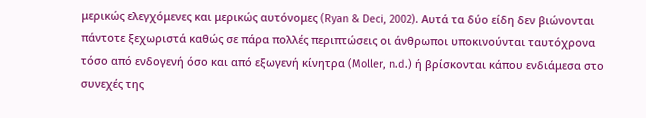μερικώς ελεγχόμενες και μερικώς αυτόνομες (Ryan & Deci, 2002). Αυτά τα δύο είδη δεν βιώνονται πάντοτε ξεχωριστά καθώς σε πάρα πολλές περιπτώσεις οι άνθρωποι υποκινούνται ταυτόχρονα τόσο από ενδογενή όσο και από εξωγενή κίνητρα (Moller, n.d.) ή βρίσκονται κάπου ενδιάμεσα στο συνεχές της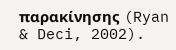παρακίνησης (Ryan & Deci, 2002).